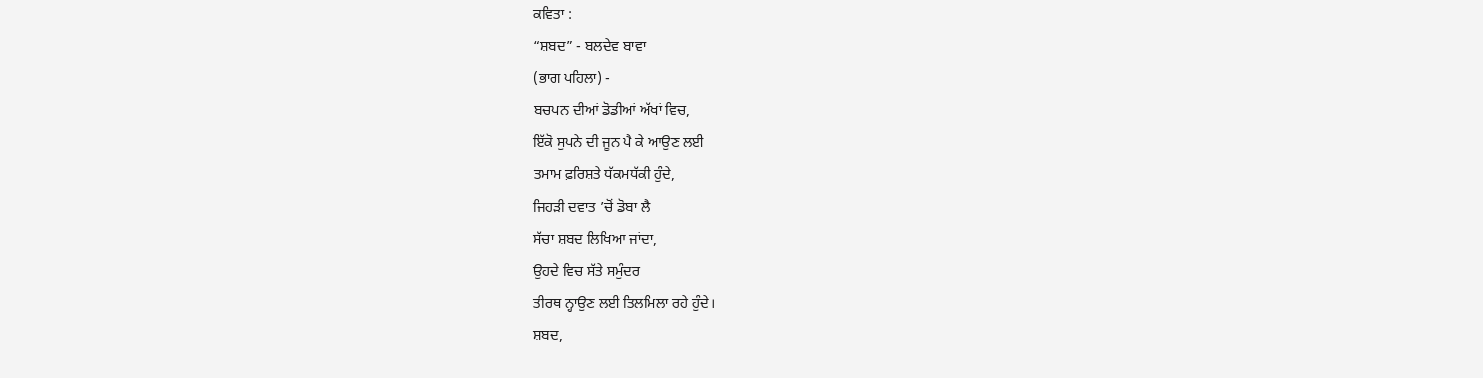ਕਵਿਤਾ :
“ਸ਼ਬਦ” - ਬਲਦੇਵ ਬਾਵਾ
(ਭਾਗ ਪਹਿਲਾ) -
ਬਚਪਨ ਦੀਆਂ ਡੋਡੀਆਂ ਅੱਖਾਂ ਵਿਚ,
ਇੱਕੋ ਸੁਪਨੇ ਦੀ ਜੂਨ ਪੈ ਕੇ ਆਉਣ ਲਈ
ਤਮਾਮ ਫ਼ਰਿਸ਼ਤੇ ਧੱਕਮਧੱਕੀ ਹੁੰਦੇ,
ਜਿਹੜੀ ਦਵਾਤ ’ਚੋਂ ਡੋਬਾ ਲੈ
ਸੱਚਾ ਸ਼ਬਦ ਲਿਖਿਆ ਜਾਂਦਾ,
ਉਹਦੇ ਵਿਚ ਸੱਤੇ ਸਮੁੰਦਰ
ਤੀਰਥ ਨ੍ਹਾਉਣ ਲਈ ਤਿਲਮਿਲਾ ਰਹੇ ਹੁੰਦੇ।
ਸ਼ਬਦ,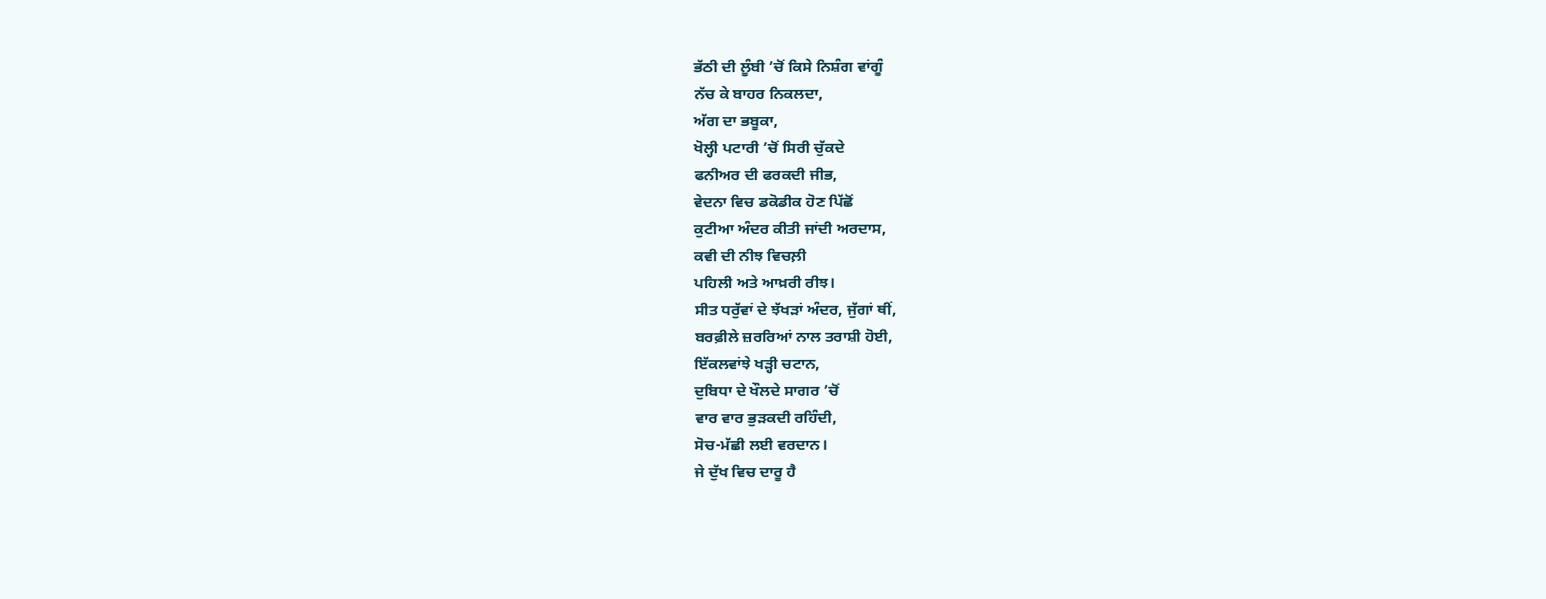ਭੱਠੀ ਦੀ ਲੂੰਬੀ ’ਚੋਂ ਕਿਸੇ ਨਿਸ਼ੰਗ ਵਾਂਗੂੰ
ਨੱਚ ਕੇ ਬਾਹਰ ਨਿਕਲਦਾ,
ਅੱਗ ਦਾ ਭਬੂਕਾ,
ਖੋਲ੍ਹੀ ਪਟਾਰੀ ’ਚੋਂ ਸਿਰੀ ਚੁੱਕਦੇ
ਫਨੀਅਰ ਦੀ ਫਰਕਦੀ ਜੀਭ,
ਵੇਦਨਾ ਵਿਚ ਡਕੋਡੀਕ ਹੋਣ ਪਿੱਛੋਂ
ਕੁਟੀਆ ਅੰਦਰ ਕੀਤੀ ਜਾਂਦੀ ਅਰਦਾਸ,
ਕਵੀ ਦੀ ਨੀਝ ਵਿਚਲ਼ੀ
ਪਹਿਲੀ ਅਤੇ ਆਖ਼ਰੀ ਰੀਝ।
ਸੀਤ ਧਰੁੱਵਾਂ ਦੇ ਝੱਖੜਾਂ ਅੰਦਰ, ਜੁੱਗਾਂ ਥੀਂ,
ਬਰਫ਼ੀਲੇ ਜ਼ਰਰਿਆਂ ਨਾਲ ਤਰਾਸ਼ੀ ਹੋਈ,
ਇੱਕਲਵਾਂਝੇ ਖੜ੍ਹੀ ਚਟਾਨ,
ਦੁਬਿਧਾ ਦੇ ਖੌਲਦੇ ਸਾਗਰ ’ਚੋਂ
ਵਾਰ ਵਾਰ ਭੁੜਕਦੀ ਰਹਿੰਦੀ,
ਸੋਚ-ਮੱਛੀ ਲਈ ਵਰਦਾਨ।
ਜੇ ਦੁੱਖ ਵਿਚ ਦਾਰੂ ਹੈ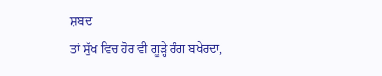ਸ਼ਬਦ
ਤਾਂ ਸੁੱਖ ਵਿਚ ਹੋਰ ਵੀ ਗੂੜ੍ਹੇ ਰੰਗ ਬਖੇਰਦਾ,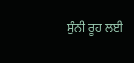ਸੁੰਨੀ ਰੂਹ ਲਈ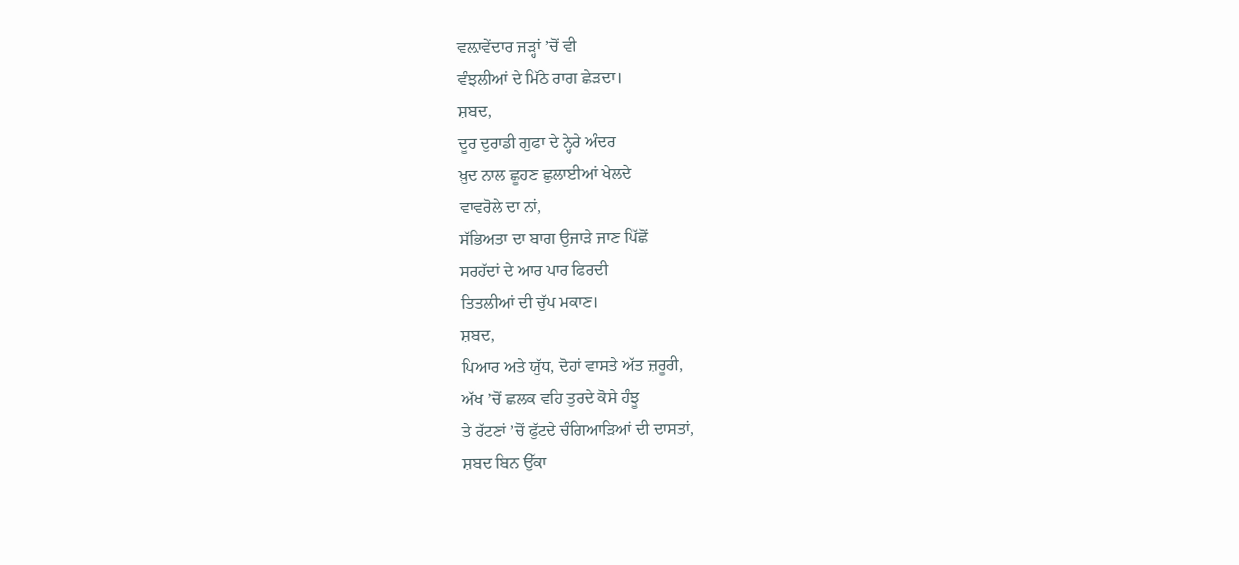ਵਲ਼ਾਵੇਂਦਾਰ ਜੜ੍ਹਾਂ ’ਚੋਂ ਵੀ
ਵੰਝਲੀਆਂ ਦੇ ਮਿੱਠੇ ਰਾਗ ਛੇੜਦਾ।
ਸ਼ਬਦ,
ਦੂਰ ਦੁਰਾਡੀ ਗੁਫਾ ਦੇ ਨ੍ਹੇਰੇ ਅੰਦਰ
ਖ਼ੁਦ ਨਾਲ ਛੂਹਣ ਛੁਲਾਈਆਂ ਖੇਲਦੇ
ਵਾਵਰੋਲੇ ਦਾ ਨਾਂ,
ਸੱਭਿਅਤਾ ਦਾ ਬਾਗ ਉਜਾੜੇ ਜਾਣ ਪਿੱਛੋਂ
ਸਰਹੱਦਾਂ ਦੇ ਆਰ ਪਾਰ ਫਿਰਦੀ
ਤਿਤਲੀਆਂ ਦੀ ਚੁੱਪ ਮਕਾਣ।
ਸ਼ਬਦ,
ਪਿਆਰ ਅਤੇ ਯੁੱਧ, ਦੋਹਾਂ ਵਾਸਤੇ ਅੱਤ ਜ਼ਰੂਰੀ,
ਅੱਖ ’ਚੋਂ ਛਲਕ ਵਹਿ ਤੁਰਦੇ ਕੋਸੇ ਹੰਝੂ
ਤੇ ਰੱਟਣਾਂ ’ਚੋਂ ਫੁੱਟਦੇ ਚੰਗਿਆੜਿਆਂ ਦੀ ਦਾਸਤਾਂ,
ਸ਼ਬਦ ਬਿਨ ਉੱਕਾ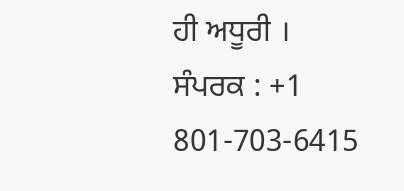ਹੀ ਅਧੂਰੀ ।
ਸੰਪਰਕ : +1 801-703-6415